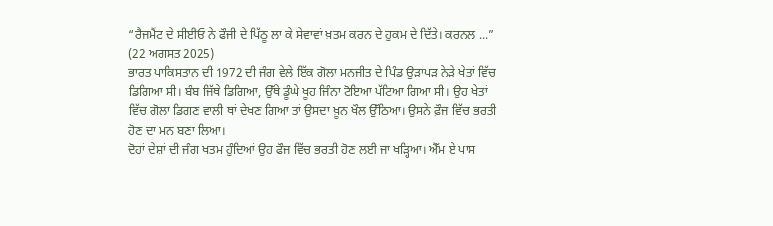“ਰੈਜਮੈਂਟ ਦੇ ਸੀਈਓ ਨੇ ਫੌਜੀ ਦੇ ਪਿੱਠੂ ਲਾ ਕੇ ਸੇਵਾਵਾਂ ਖ਼ਤਮ ਕਰਨ ਦੇ ਹੁਕਮ ਦੇ ਦਿੱਤੇ। ਕਰਨਲ ...”
(22 ਅਗਸਤ 2025)
ਭਾਰਤ ਪਾਕਿਸਤਾਨ ਦੀ 1972 ਦੀ ਜੰਗ ਵੇਲੇ ਇੱਕ ਗੋਲਾ ਮਨਜੀਤ ਦੇ ਪਿੰਡ ਉੜਾਪੜ ਨੇੜੇ ਖੇਤਾਂ ਵਿੱਚ ਡਿਗਿਆ ਸੀ। ਬੰਬ ਜਿੱਥੇ ਡਿਗਿਆ, ਉੱਥੇ ਡੂੰਘੇ ਖੂਹ ਜਿੰਨਾ ਟੋਇਆ ਪੱਟਿਆ ਗਿਆ ਸੀ। ਉਹ ਖੇਤਾਂ ਵਿੱਚ ਗੋਲਾ ਡਿਗਣ ਵਾਲੀ ਥਾਂ ਦੇਖਣ ਗਿਆ ਤਾਂ ਉਸਦਾ ਖ਼ੂਨ ਖੌਲ ਉੱਠਿਆ। ਉਸਨੇ ਫ਼ੌਜ ਵਿੱਚ ਭਰਤੀ ਹੋਣ ਦਾ ਮਨ ਬਣਾ ਲਿਆ।
ਦੋਹਾਂ ਦੇਸ਼ਾਂ ਦੀ ਜੰਗ ਖਤਮ ਹੁੰਦਿਆਂ ਉਹ ਫੌਜ ਵਿੱਚ ਭਰਤੀ ਹੋਣ ਲਈ ਜਾ ਖੜ੍ਹਿਆ। ਐੱਮ ਏ ਪਾਸ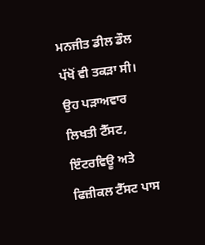ਮਨਜੀਤ ਡੀਲ ਡੌਲ ਪੱਖੋਂ ਵੀ ਤਕੜਾ ਸੀ। ਉਹ ਪੜਾਅਵਾਰ ਲਿਖਤੀ ਟੈੱਸਟ, ਇੰਟਰਵਿਊ ਅਤੇ ਫਿਜ਼ੀਕਲ ਟੈੱਸਟ ਪਾਸ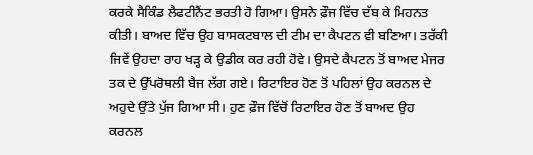ਕਰਕੇ ਸੈਕਿੰਡ ਲੈਫਟੀਨੈਂਟ ਭਰਤੀ ਹੋ ਗਿਆ। ਉਸਨੇ ਫ਼ੌਜ ਵਿੱਚ ਦੱਬ ਕੇ ਮਿਹਨਤ ਕੀਤੀ। ਬਾਅਦ ਵਿੱਚ ਉਹ ਬਾਸਕਟਬਾਲ ਦੀ ਟੀਮ ਦਾ ਕੈਪਟਨ ਵੀ ਬਣਿਆ। ਤਰੱਕੀ ਜਿਵੇਂ ਉਹਦਾ ਰਾਹ ਖੜ੍ਹ ਕੇ ਉਡੀਕ ਕਰ ਰਹੀ ਹੋਵੇ। ਉਸਦੇ ਕੈਪਟਨ ਤੋਂ ਬਾਅਦ ਮੇਜਰ ਤਕ ਦੇ ਉੱਪਰੋਥਲੀ ਬੈਜ ਲੱਗ ਗਏ। ਰਿਟਾਇਰ ਹੋਣ ਤੋਂ ਪਹਿਲਾਂ ਉਹ ਕਰਨਲ ਦੇ ਅਹੁਦੇ ਉੱਤੇ ਪੁੱਜ ਗਿਆ ਸੀ। ਹੁਣ ਫ਼ੌਜ ਵਿੱਚੋਂ ਰਿਟਾਇਰ ਹੋਣ ਤੋਂ ਬਾਅਦ ਉਹ ਕਰਨਲ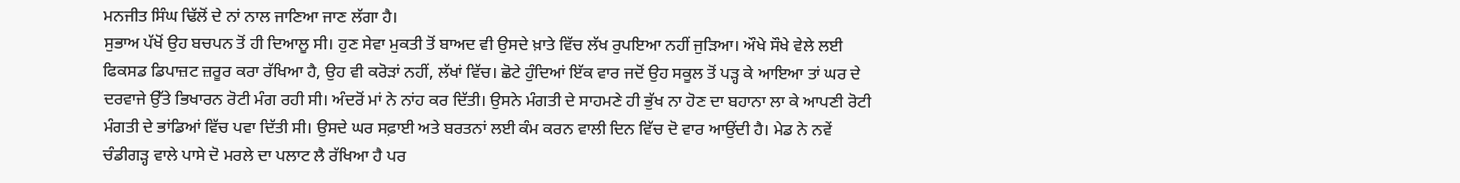ਮਨਜੀਤ ਸਿੰਘ ਢਿੱਲੋਂ ਦੇ ਨਾਂ ਨਾਲ ਜਾਣਿਆ ਜਾਣ ਲੱਗਾ ਹੈ।
ਸੁਭਾਅ ਪੱਖੋਂ ਉਹ ਬਚਪਨ ਤੋਂ ਹੀ ਦਿਆਲੂ ਸੀ। ਹੁਣ ਸੇਵਾ ਮੁਕਤੀ ਤੋਂ ਬਾਅਦ ਵੀ ਉਸਦੇ ਖ਼ਾਤੇ ਵਿੱਚ ਲੱਖ ਰੁਪਇਆ ਨਹੀਂ ਜੁੜਿਆ। ਔਖੇ ਸੌਖੇ ਵੇਲੇ ਲਈ ਫਿਕਸਡ ਡਿਪਾਜ਼ਟ ਜ਼ਰੂਰ ਕਰਾ ਰੱਖਿਆ ਹੈ, ਉਹ ਵੀ ਕਰੋੜਾਂ ਨਹੀਂ, ਲੱਖਾਂ ਵਿੱਚ। ਛੋਟੇ ਹੁੰਦਿਆਂ ਇੱਕ ਵਾਰ ਜਦੋਂ ਉਹ ਸਕੂਲ ਤੋਂ ਪੜ੍ਹ ਕੇ ਆਇਆ ਤਾਂ ਘਰ ਦੇ ਦਰਵਾਜੇ ਉੱਤੇ ਭਿਖਾਰਨ ਰੋਟੀ ਮੰਗ ਰਹੀ ਸੀ। ਅੰਦਰੋਂ ਮਾਂ ਨੇ ਨਾਂਹ ਕਰ ਦਿੱਤੀ। ਉਸਨੇ ਮੰਗਤੀ ਦੇ ਸਾਹਮਣੇ ਹੀ ਭੁੱਖ ਨਾ ਹੋਣ ਦਾ ਬਹਾਨਾ ਲਾ ਕੇ ਆਪਣੀ ਰੋਟੀ ਮੰਗਤੀ ਦੇ ਭਾਂਡਿਆਂ ਵਿੱਚ ਪਵਾ ਦਿੱਤੀ ਸੀ। ਉਸਦੇ ਘਰ ਸਫ਼ਾਈ ਅਤੇ ਬਰਤਨਾਂ ਲਈ ਕੰਮ ਕਰਨ ਵਾਲੀ ਦਿਨ ਵਿੱਚ ਦੋ ਵਾਰ ਆਉਂਦੀ ਹੈ। ਮੇਡ ਨੇ ਨਵੇਂ ਚੰਡੀਗੜ੍ਹ ਵਾਲੇ ਪਾਸੇ ਦੋ ਮਰਲੇ ਦਾ ਪਲਾਟ ਲੈ ਰੱਖਿਆ ਹੈ ਪਰ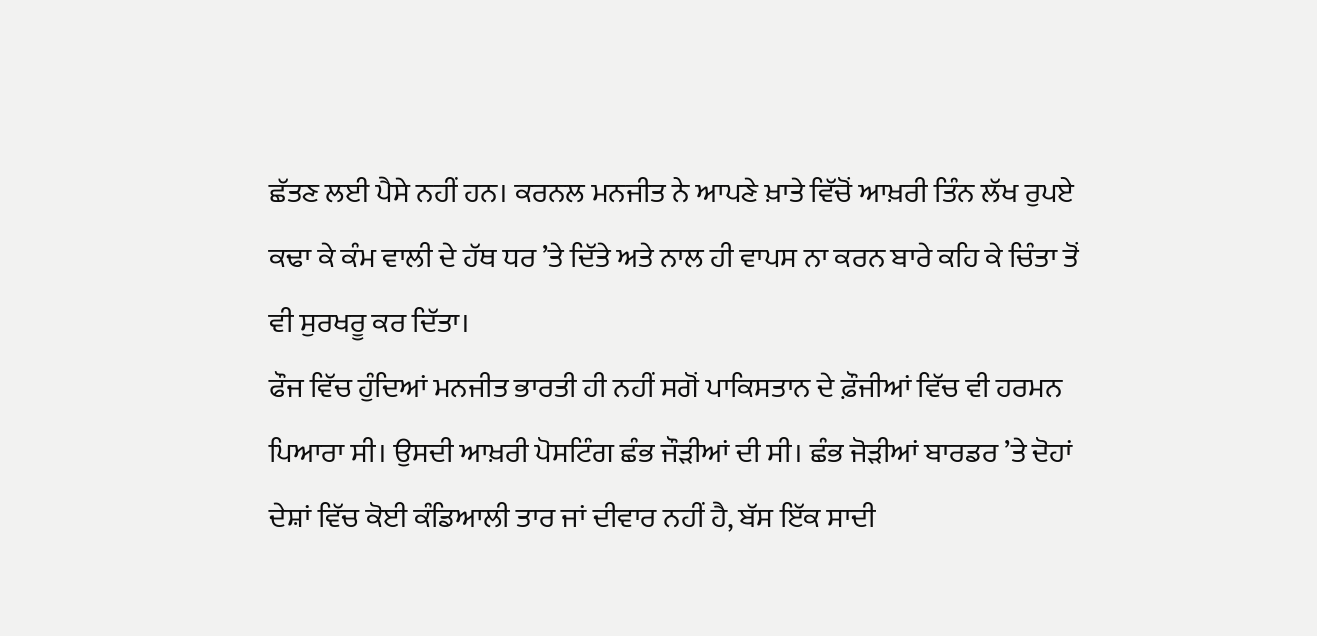ਛੱਤਣ ਲਈ ਪੈਸੇ ਨਹੀਂ ਹਨ। ਕਰਨਲ ਮਨਜੀਤ ਨੇ ਆਪਣੇ ਖ਼ਾਤੇ ਵਿੱਚੋਂ ਆਖ਼ਰੀ ਤਿੰਨ ਲੱਖ ਰੁਪਏ ਕਢਾ ਕੇ ਕੰਮ ਵਾਲੀ ਦੇ ਹੱਥ ਧਰ ’ਤੇ ਦਿੱਤੇ ਅਤੇ ਨਾਲ ਹੀ ਵਾਪਸ ਨਾ ਕਰਨ ਬਾਰੇ ਕਹਿ ਕੇ ਚਿੰਤਾ ਤੋਂ ਵੀ ਸੁਰਖਰੂ ਕਰ ਦਿੱਤਾ।
ਫੌਜ ਵਿੱਚ ਹੁੰਦਿਆਂ ਮਨਜੀਤ ਭਾਰਤੀ ਹੀ ਨਹੀਂ ਸਗੋਂ ਪਾਕਿਸਤਾਨ ਦੇ ਫ਼ੌਜੀਆਂ ਵਿੱਚ ਵੀ ਹਰਮਨ ਪਿਆਰਾ ਸੀ। ਉਸਦੀ ਆਖ਼ਰੀ ਪੋਸਟਿੰਗ ਛੰਭ ਜੌੜੀਆਂ ਦੀ ਸੀ। ਛੰਭ ਜੋੜੀਆਂ ਬਾਰਡਰ ’ਤੇ ਦੋਹਾਂ ਦੇਸ਼ਾਂ ਵਿੱਚ ਕੋਈ ਕੰਡਿਆਲੀ ਤਾਰ ਜਾਂ ਦੀਵਾਰ ਨਹੀਂ ਹੈ, ਬੱਸ ਇੱਕ ਸਾਦੀ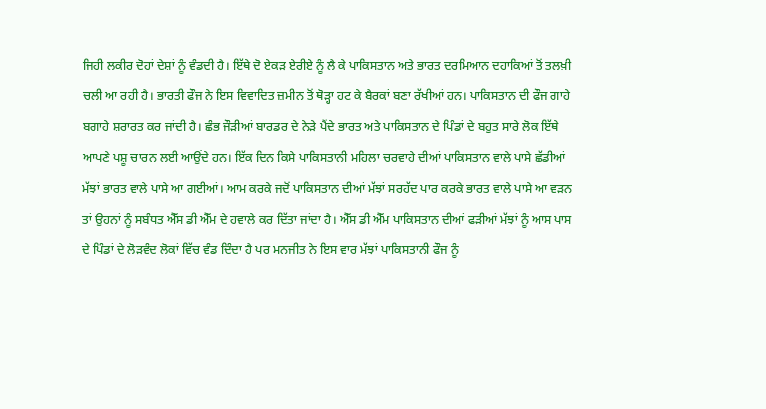ਜਿਹੀ ਲਕੀਰ ਦੋਹਾਂ ਦੇਸ਼ਾਂ ਨੂੰ ਵੰਡਦੀ ਹੈ। ਇੱਥੇ ਦੋ ਏਕੜ ਏਰੀਏ ਨੂੰ ਲੈ ਕੇ ਪਾਕਿਸਤਾਨ ਅਤੇ ਭਾਰਤ ਦਰਮਿਆਨ ਦਹਾਕਿਆਂ ਤੋਂ ਤਲਖ਼ੀ ਚਲੀ ਆ ਰਹੀ ਹੈ। ਭਾਰਤੀ ਫੌਜ ਨੇ ਇਸ ਵਿਵਾਦਿਤ ਜ਼ਮੀਨ ਤੋਂ ਥੋੜ੍ਹਾ ਹਟ ਕੇ ਬੈਰਕਾਂ ਬਣਾ ਰੱਖੀਆਂ ਹਨ। ਪਾਕਿਸਤਾਨ ਦੀ ਫੌਜ ਗਾਹੇ ਬਗਾਹੇ ਸ਼ਰਾਰਤ ਕਰ ਜਾਂਦੀ ਹੈ। ਛੰਭ ਜੌੜੀਆਂ ਬਾਰਡਰ ਦੇ ਨੇੜੇ ਪੈਂਦੇ ਭਾਰਤ ਅਤੇ ਪਾਕਿਸਤਾਨ ਦੇ ਪਿੰਡਾਂ ਦੇ ਬਹੁਤ ਸਾਰੇ ਲੋਕ ਇੱਥੇ ਆਪਣੇ ਪਸ਼ੂ ਚਾਰਨ ਲਈ ਆਉਂਦੇ ਹਨ। ਇੱਕ ਦਿਨ ਕਿਸੇ ਪਾਕਿਸਤਾਨੀ ਮਹਿਲਾ ਚਰਵਾਹੇ ਦੀਆਂ ਪਾਕਿਸਤਾਨ ਵਾਲੇ ਪਾਸੇ ਛੱਡੀਆਂ ਮੱਝਾਂ ਭਾਰਤ ਵਾਲੇ ਪਾਸੇ ਆ ਗਈਆਂ। ਆਮ ਕਰਕੇ ਜਦੋਂ ਪਾਕਿਸਤਾਨ ਦੀਆਂ ਮੱਝਾਂ ਸਰਹੱਦ ਪਾਰ ਕਰਕੇ ਭਾਰਤ ਵਾਲੇ ਪਾਸੇ ਆ ਵੜਨ ਤਾਂ ਉਹਨਾਂ ਨੂੰ ਸਬੰਧਤ ਐੱਸ ਡੀ ਐੱਮ ਦੇ ਹਵਾਲੇ ਕਰ ਦਿੱਤਾ ਜਾਂਦਾ ਹੈ। ਐੱਸ ਡੀ ਐੱਮ ਪਾਕਿਸਤਾਨ ਦੀਆਂ ਫੜੀਆਂ ਮੱਝਾਂ ਨੂੰ ਆਸ ਪਾਸ ਦੇ ਪਿੰਡਾਂ ਦੇ ਲੋੜਵੰਦ ਲੋਕਾਂ ਵਿੱਚ ਵੰਡ ਦਿੰਦਾ ਹੈ ਪਰ ਮਨਜੀਤ ਨੇ ਇਸ ਵਾਰ ਮੱਝਾਂ ਪਾਕਿਸਤਾਨੀ ਫੌਜ ਨੂੰ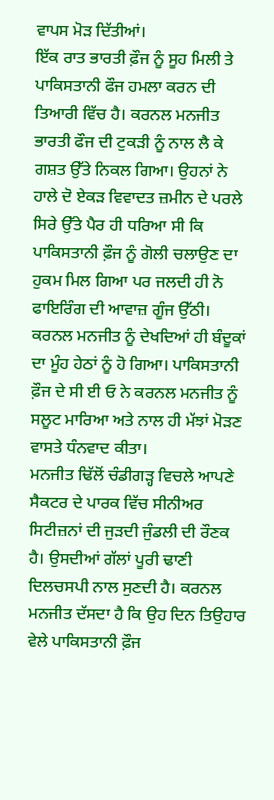ਵਾਪਸ ਮੋੜ ਦਿੱਤੀਆਂ।
ਇੱਕ ਰਾਤ ਭਾਰਤੀ ਫ਼ੌਜ ਨੂੰ ਸੂਹ ਮਿਲੀ ਤੇ ਪਾਕਿਸਤਾਨੀ ਫੌਜ ਹਮਲਾ ਕਰਨ ਦੀ ਤਿਆਰੀ ਵਿੱਚ ਹੈ। ਕਰਨਲ ਮਨਜੀਤ ਭਾਰਤੀ ਫੌਜ ਦੀ ਟੁਕੜੀ ਨੂੰ ਨਾਲ ਲੈ ਕੇ ਗਸ਼ਤ ਉੱਤੇ ਨਿਕਲ ਗਿਆ। ਉਹਨਾਂ ਨੇ ਹਾਲੇ ਦੋ ਏਕੜ ਵਿਵਾਦਤ ਜ਼ਮੀਨ ਦੇ ਪਰਲੇ ਸਿਰੇ ਉੱਤੇ ਪੈਰ ਹੀ ਧਰਿਆ ਸੀ ਕਿ ਪਾਕਿਸਤਾਨੀ ਫ਼ੌਜ ਨੂੰ ਗੋਲੀ ਚਲਾਉਣ ਦਾ ਹੁਕਮ ਮਿਲ ਗਿਆ ਪਰ ਜਲਦੀ ਹੀ ਨੋ ਫਾਇਰਿੰਗ ਦੀ ਆਵਾਜ਼ ਗੂੰਜ ਉੱਠੀ। ਕਰਨਲ ਮਨਜੀਤ ਨੂੰ ਦੇਖਦਿਆਂ ਹੀ ਬੰਦੂਕਾਂ ਦਾ ਮੂੰਹ ਹੇਠਾਂ ਨੂੰ ਹੋ ਗਿਆ। ਪਾਕਿਸਤਾਨੀ ਫ਼ੌਜ ਦੇ ਸੀ ਈ ਓ ਨੇ ਕਰਨਲ ਮਨਜੀਤ ਨੂੰ ਸਲੂਟ ਮਾਰਿਆ ਅਤੇ ਨਾਲ ਹੀ ਮੱਝਾਂ ਮੋੜਣ ਵਾਸਤੇ ਧੰਨਵਾਦ ਕੀਤਾ।
ਮਨਜੀਤ ਢਿੱਲੋਂ ਚੰਡੀਗੜ੍ਹ ਵਿਚਲੇ ਆਪਣੇ ਸੈਕਟਰ ਦੇ ਪਾਰਕ ਵਿੱਚ ਸੀਨੀਅਰ ਸਿਟੀਜ਼ਨਾਂ ਦੀ ਜੁੜਦੀ ਜੁੰਡਲੀ ਦੀ ਰੌਣਕ ਹੈ। ਉਸਦੀਆਂ ਗੱਲਾਂ ਪੂਰੀ ਢਾਣੀ ਦਿਲਚਸਪੀ ਨਾਲ ਸੁਣਦੀ ਹੈ। ਕਰਨਲ ਮਨਜੀਤ ਦੱਸਦਾ ਹੈ ਕਿ ਉਹ ਦਿਨ ਤਿਉਹਾਰ ਵੇਲੇ ਪਾਕਿਸਤਾਨੀ ਫ਼ੌਜ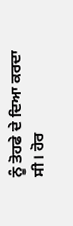ਨੂੰ ਤੋਹਫੇ ਦੇ ਦਿਆ ਕਰਦਾ ਸੀ। ਹੋਰ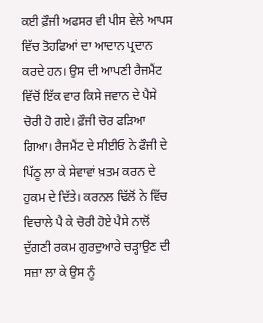ਕਈ ਫ਼ੌਜੀ ਅਫਸਰ ਵੀ ਪੀਸ ਵੇਲੇ ਆਪਸ ਵਿੱਚ ਤੋਹਫਿਆਂ ਦਾ ਆਦਾਨ ਪ੍ਰਦਾਨ ਕਰਦੇ ਹਨ। ਉਸ ਦੀ ਆਪਣੀ ਰੈਜਮੈਂਟ ਵਿੱਚੋਂ ਇੱਕ ਵਾਰ ਕਿਸੇ ਜਵਾਨ ਦੇ ਪੈਸੇ ਚੋਰੀ ਹੋ ਗਏ। ਫ਼ੌਜੀ ਚੋਰ ਫੜਿਆ ਗਿਆ। ਰੈਜਮੈਂਟ ਦੇ ਸੀਈਓ ਨੇ ਫੌਜੀ ਦੇ ਪਿੱਠੂ ਲਾ ਕੇ ਸੇਵਾਵਾਂ ਖ਼ਤਮ ਕਰਨ ਦੇ ਹੁਕਮ ਦੇ ਦਿੱਤੇ। ਕਰਨਲ ਢਿੱਲੋਂ ਨੇ ਵਿੱਚ ਵਿਚਾਲੇ ਪੈ ਕੇ ਚੋਰੀ ਹੋਏ ਪੈਸੇ ਨਾਲੋਂ ਦੁੱਗਣੀ ਰਕਮ ਗੁਰਦੁਆਰੇ ਚੜ੍ਹਾਉਣ ਦੀ ਸਜ਼ਾ ਲਾ ਕੇ ਉਸ ਨੂੰ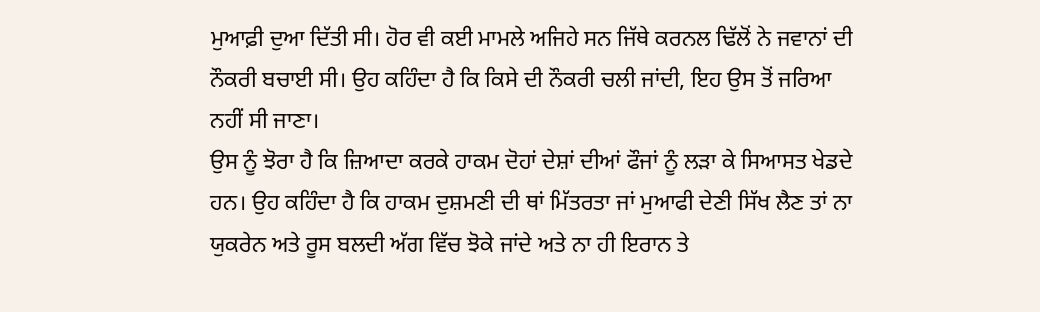ਮੁਆਫ਼ੀ ਦੁਆ ਦਿੱਤੀ ਸੀ। ਹੋਰ ਵੀ ਕਈ ਮਾਮਲੇ ਅਜਿਹੇ ਸਨ ਜਿੱਥੇ ਕਰਨਲ ਢਿੱਲੋਂ ਨੇ ਜਵਾਨਾਂ ਦੀ ਨੌਕਰੀ ਬਚਾਈ ਸੀ। ਉਹ ਕਹਿੰਦਾ ਹੈ ਕਿ ਕਿਸੇ ਦੀ ਨੌਕਰੀ ਚਲੀ ਜਾਂਦੀ, ਇਹ ਉਸ ਤੋਂ ਜਰਿਆ ਨਹੀਂ ਸੀ ਜਾਣਾ।
ਉਸ ਨੂੰ ਝੋਰਾ ਹੈ ਕਿ ਜ਼ਿਆਦਾ ਕਰਕੇ ਹਾਕਮ ਦੋਹਾਂ ਦੇਸ਼ਾਂ ਦੀਆਂ ਫੌਜਾਂ ਨੂੰ ਲੜਾ ਕੇ ਸਿਆਸਤ ਖੇਡਦੇ ਹਨ। ਉਹ ਕਹਿੰਦਾ ਹੈ ਕਿ ਹਾਕਮ ਦੁਸ਼ਮਣੀ ਦੀ ਥਾਂ ਮਿੱਤਰਤਾ ਜਾਂ ਮੁਆਫੀ ਦੇਣੀ ਸਿੱਖ ਲੈਣ ਤਾਂ ਨਾ ਯੁਕਰੇਨ ਅਤੇ ਰੂਸ ਬਲਦੀ ਅੱਗ ਵਿੱਚ ਝੋਕੇ ਜਾਂਦੇ ਅਤੇ ਨਾ ਹੀ ਇਰਾਨ ਤੇ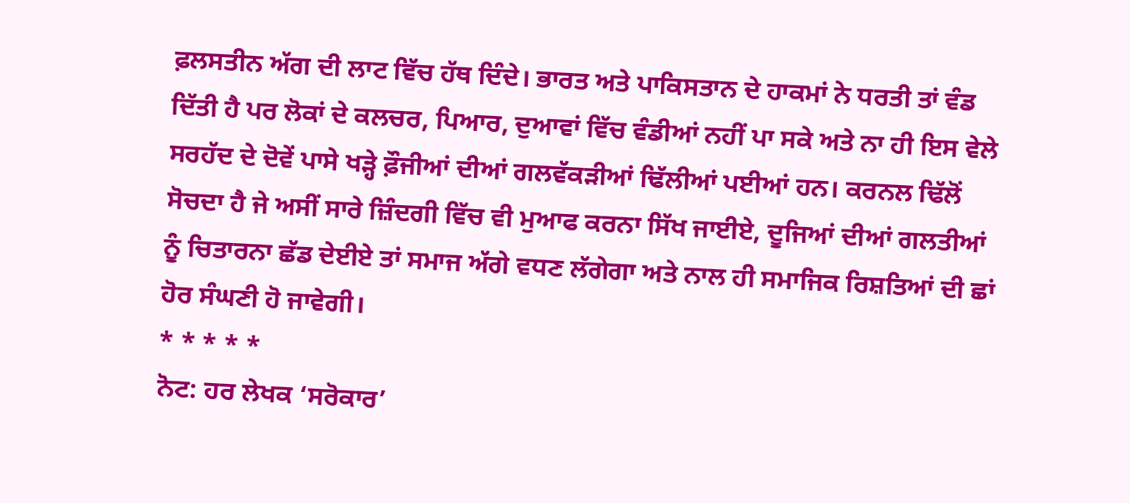ਫ਼ਲਸਤੀਨ ਅੱਗ ਦੀ ਲਾਟ ਵਿੱਚ ਹੱਥ ਦਿੰਦੇ। ਭਾਰਤ ਅਤੇ ਪਾਕਿਸਤਾਨ ਦੇ ਹਾਕਮਾਂ ਨੇ ਧਰਤੀ ਤਾਂ ਵੰਡ ਦਿੱਤੀ ਹੈ ਪਰ ਲੋਕਾਂ ਦੇ ਕਲਚਰ, ਪਿਆਰ, ਦੁਆਵਾਂ ਵਿੱਚ ਵੰਡੀਆਂ ਨਹੀਂ ਪਾ ਸਕੇ ਅਤੇ ਨਾ ਹੀ ਇਸ ਵੇਲੇ ਸਰਹੱਦ ਦੇ ਦੋਵੇਂ ਪਾਸੇ ਖੜ੍ਹੇ ਫ਼ੌਜੀਆਂ ਦੀਆਂ ਗਲਵੱਕੜੀਆਂ ਢਿੱਲੀਆਂ ਪਈਆਂ ਹਨ। ਕਰਨਲ ਢਿੱਲੋਂ ਸੋਚਦਾ ਹੈ ਜੇ ਅਸੀਂ ਸਾਰੇ ਜ਼ਿੰਦਗੀ ਵਿੱਚ ਵੀ ਮੁਆਫ ਕਰਨਾ ਸਿੱਖ ਜਾਈਏ, ਦੂਜਿਆਂ ਦੀਆਂ ਗਲਤੀਆਂ ਨੂੰ ਚਿਤਾਰਨਾ ਛੱਡ ਦੇਈਏ ਤਾਂ ਸਮਾਜ ਅੱਗੇ ਵਧਣ ਲੱਗੇਗਾ ਅਤੇ ਨਾਲ ਹੀ ਸਮਾਜਿਕ ਰਿਸ਼ਤਿਆਂ ਦੀ ਛਾਂ ਹੋਰ ਸੰਘਣੀ ਹੋ ਜਾਵੇਗੀ।
* * * * *
ਨੋਟ: ਹਰ ਲੇਖਕ ‘ਸਰੋਕਾਰ’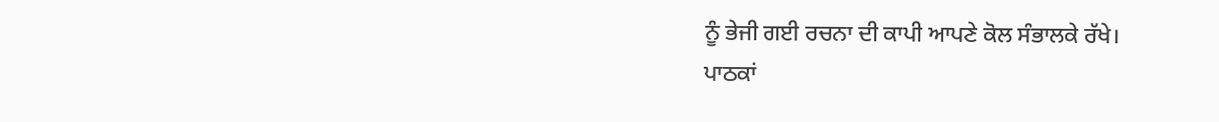ਨੂੰ ਭੇਜੀ ਗਈ ਰਚਨਾ ਦੀ ਕਾਪੀ ਆਪਣੇ ਕੋਲ ਸੰਭਾਲਕੇ ਰੱਖੇ।
ਪਾਠਕਾਂ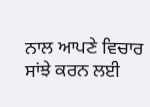ਨਾਲ ਆਪਣੇ ਵਿਚਾਰ ਸਾਂਝੇ ਕਰਨ ਲਈ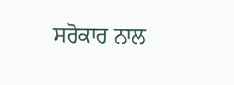ਸਰੋਕਾਰ ਨਾਲ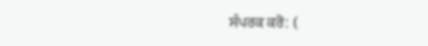ਸੰਪਰਕ ਕਰੋ: (